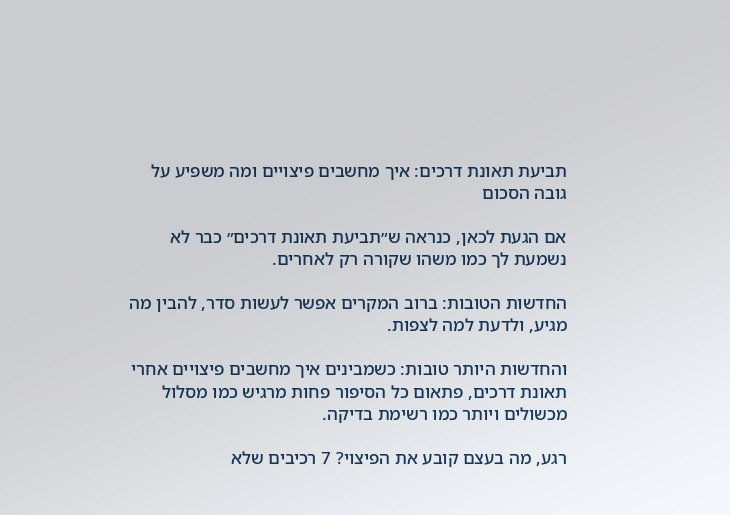תביעת תאונת דרכים: איך מחשבים פיצויים ומה משפיע על גובה הסכום

אם הגעת לכאן, כנראה ש״תביעת תאונת דרכים״ כבר לא נשמעת לך כמו משהו שקורה רק לאחרים.

החדשות הטובות: ברוב המקרים אפשר לעשות סדר, להבין מה מגיע, ולדעת למה לצפות.

והחדשות היותר טובות: כשמבינים איך מחשבים פיצויים אחרי תאונת דרכים, פתאום כל הסיפור פחות מרגיש כמו מסלול מכשולים ויותר כמו רשימת בדיקה.

רגע, מה בעצם קובע את הפיצוי? 7 רכיבים שלא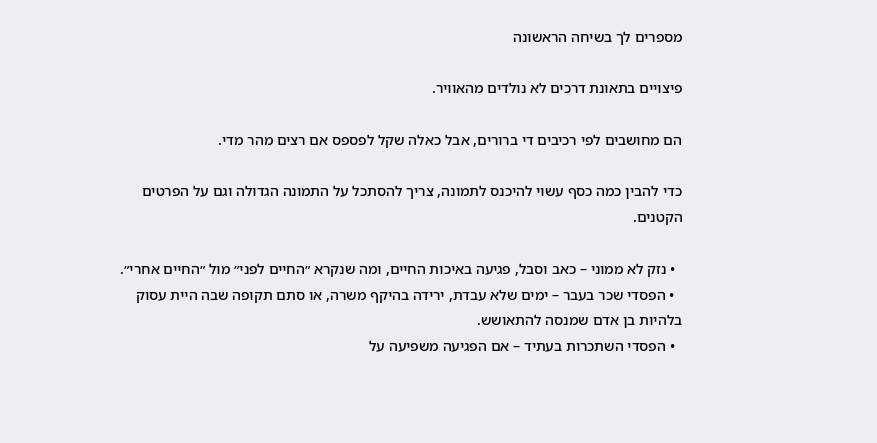מספרים לך בשיחה הראשונה

פיצויים בתאונת דרכים לא נולדים מהאוויר.

הם מחושבים לפי רכיבים די ברורים, אבל כאלה שקל לפספס אם רצים מהר מדי.

כדי להבין כמה כסף עשוי להיכנס לתמונה, צריך להסתכל על התמונה הגדולה וגם על הפרטים הקטנים.

  • נזק לא ממוני – כאב וסבל, פגיעה באיכות החיים, ומה שנקרא ״החיים לפני״ מול ״החיים אחרי״.
  • הפסדי שכר בעבר – ימים שלא עבדת, ירידה בהיקף משרה, או סתם תקופה שבה היית עסוק בלהיות בן אדם שמנסה להתאושש.
  • הפסדי השתכרות בעתיד – אם הפגיעה משפיעה על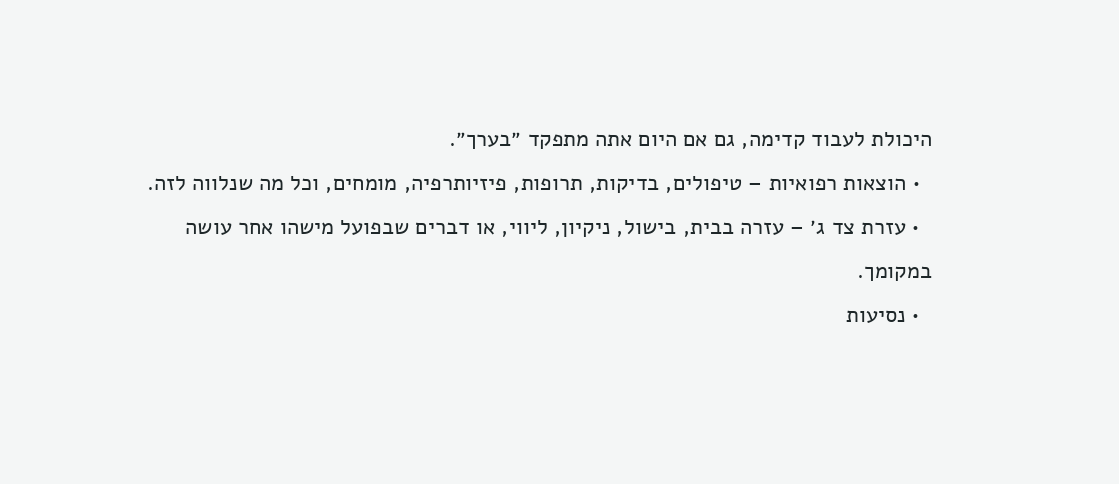היכולת לעבוד קדימה, גם אם היום אתה מתפקד ״בערך״.
  • הוצאות רפואיות – טיפולים, בדיקות, תרופות, פיזיותרפיה, מומחים, וכל מה שנלווה לזה.
  • עזרת צד ג׳ – עזרה בבית, בישול, ניקיון, ליווי, או דברים שבפועל מישהו אחר עושה במקומך.
  • נסיעות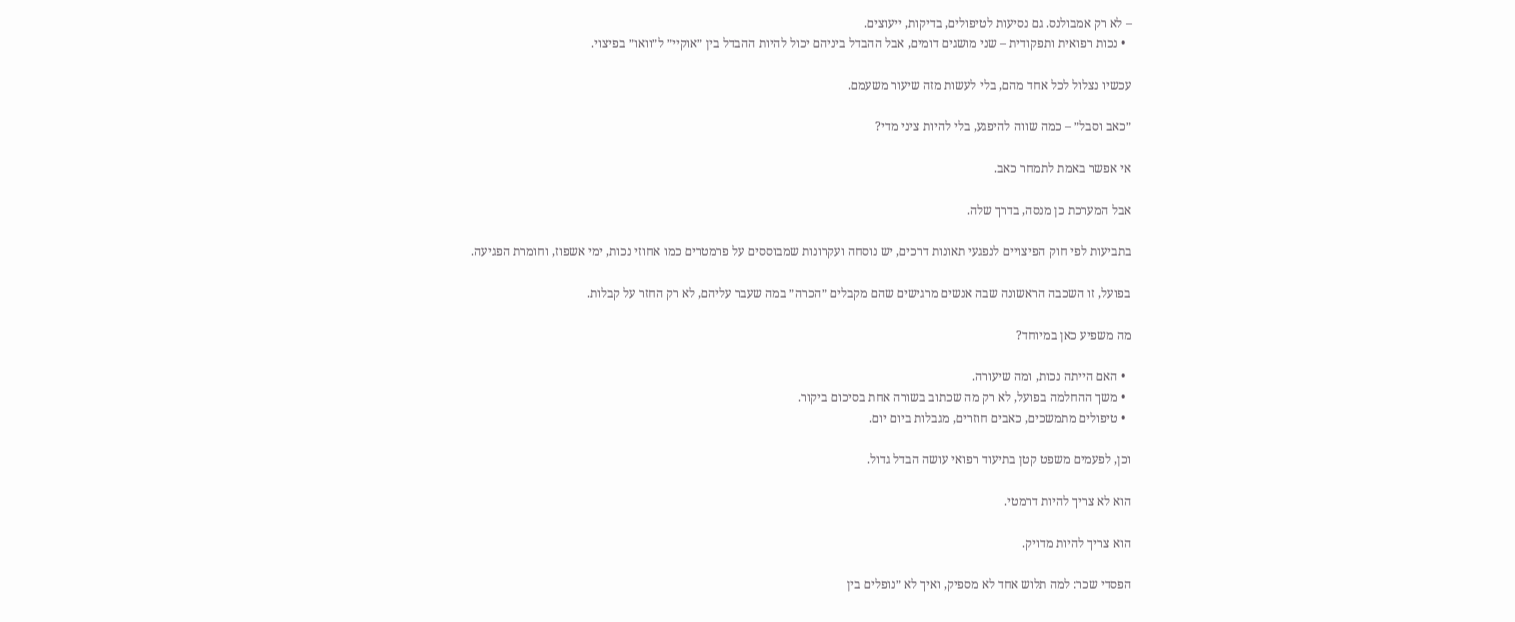– לא רק אמבולנס. גם נסיעות לטיפולים, בדיקות, ייעוצים.
  • נכות רפואית ותפקודית – שני מושגים דומים, אבל ההבדל ביניהם יכול להיות ההבדל בין ״אוקיי״ ל״וואו״ בפיצוי.

עכשיו נצלול לכל אחד מהם, בלי לעשות מזה שיעור משעמם.

״כאב וסבל״ – כמה שווה להיפגע, בלי להיות ציני מדי?

אי אפשר באמת לתמחר כאב.

אבל המערכת כן מנסה, בדרך שלה.

בתביעות לפי חוק הפיצויים לנפגעי תאונות דרכים, יש נוסחה ועקרונות שמבוססים על פרמטרים כמו אחוזי נכות, ימי אשפוז, וחומרת הפגיעה.

בפועל, זו השכבה הראשונה שבה אנשים מרגישים שהם מקבלים ״הכרה״ במה שעבר עליהם, לא רק החזר על קבלות.

מה משפיע כאן במיוחד?

  • האם הייתה נכות, ומה שיעורה.
  • משך ההחלמה בפועל, לא רק מה שכתוב בשורה אחת בסיכום ביקור.
  • טיפולים מתמשכים, כאבים חוזרים, מגבלות ביום יום.

וכן, לפעמים משפט קטן בתיעוד רפואי עושה הבדל גדול.

הוא לא צריך להיות דרמטי.

הוא צריך להיות מדויק.

הפסדי שכר: למה תלוש אחד לא מספיק, ואיך לא ״נופלים בין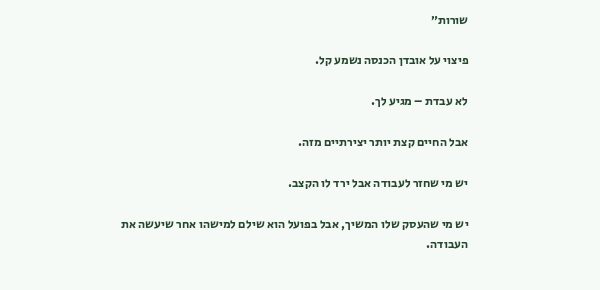שורות״

פיצוי על אובדן הכנסה נשמע קל.

לא עבדת – מגיע לך.

אבל החיים קצת יותר יצירתיים מזה.

יש מי שחזר לעבודה אבל ירד לו הקצב.

יש מי שהעסק שלו המשיך, אבל בפועל הוא שילם למישהו אחר שיעשה את העבודה.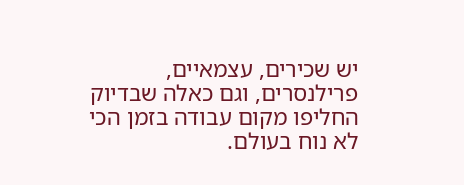יש שכירים, עצמאיים, פרילנסרים, וגם כאלה שבדיוק החליפו מקום עבודה בזמן הכי לא נוח בעולם.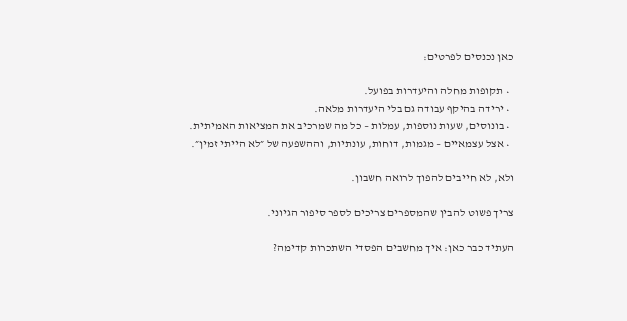כאן נכנסים לפרטים:

  • תקופות מחלה והיעדרות בפועל.
  • ירידה בהיקף עבודה גם בלי היעדרות מלאה.
  • בונוסים, שעות נוספות, עמלות – כל מה שמרכיב את המציאות האמיתית.
  • אצל עצמאיים – מגמות, דוחות, עונתיות, וההשפעה של ״לא הייתי זמין״.

ולא, לא חייבים להפוך לרואה חשבון.

צריך פשוט להבין שהמספרים צריכים לספר סיפור הגיוני.

העתיד כבר כאן: איך מחשבים הפסדי השתכרות קדימה?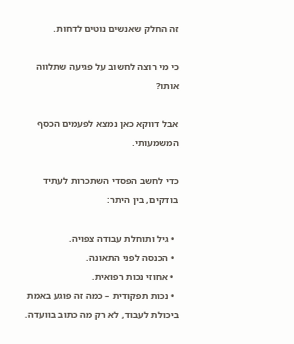זה החלק שאנשים נוטים לדחות.

כי מי רוצה לחשוב על פגיעה שתלווה אותו?

אבל דווקא כאן נמצא לפעמים הכסף המשמעותי.

כדי לחשב הפסדי השתכרות לעתיד בודקים, בין היתר:

  • גיל ותוחלת עבודה צפויה.
  • הכנסה לפני התאונה.
  • אחוזי נכות רפואית.
  • נכות תפקודית – כמה זה פוגע באמת ביכולת לעבוד, לא רק מה כתוב בוועדה.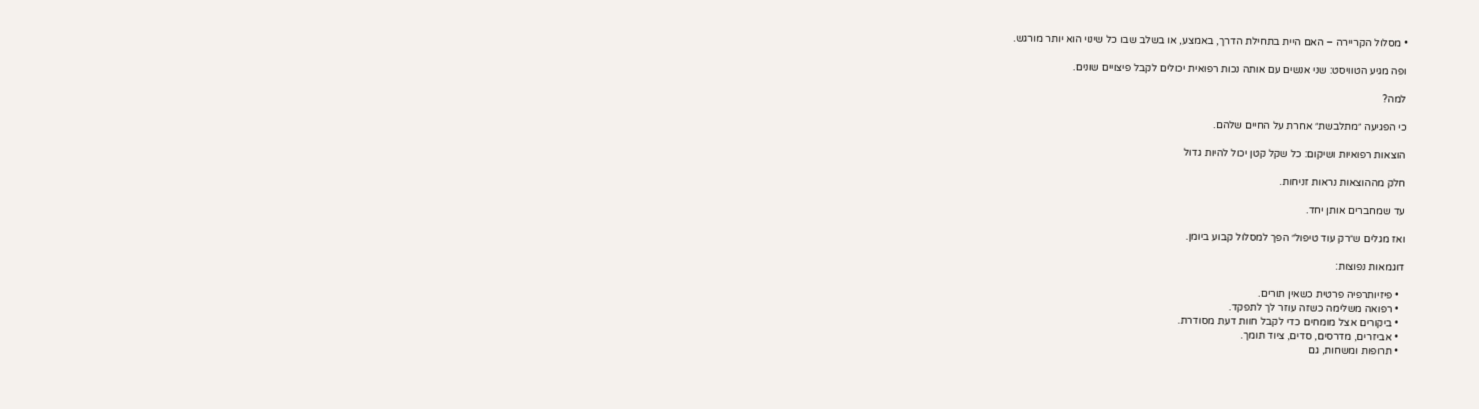• מסלול הקריירה – האם היית בתחילת הדרך, באמצע, או בשלב שבו כל שינוי הוא יותר מורגש.

ופה מגיע הטוויסט: שני אנשים עם אותה נכות רפואית יכולים לקבל פיצויים שונים.

למה?

כי הפגיעה ״מתלבשת״ אחרת על החיים שלהם.

הוצאות רפואיות ושיקום: כל שקל קטן יכול להיות גדול

חלק מההוצאות נראות זניחות.

עד שמחברים אותן יחד.

ואז מגלים ש״רק עוד טיפול״ הפך למסלול קבוע ביומן.

דוגמאות נפוצות:

  • פיזיותרפיה פרטית כשאין תורים.
  • רפואה משלימה כשזה עוזר לך לתפקד.
  • ביקורים אצל מומחים כדי לקבל חוות דעת מסודרת.
  • אביזרים, מדרסים, סדים, ציוד תומך.
  • תרופות ומשחות, גם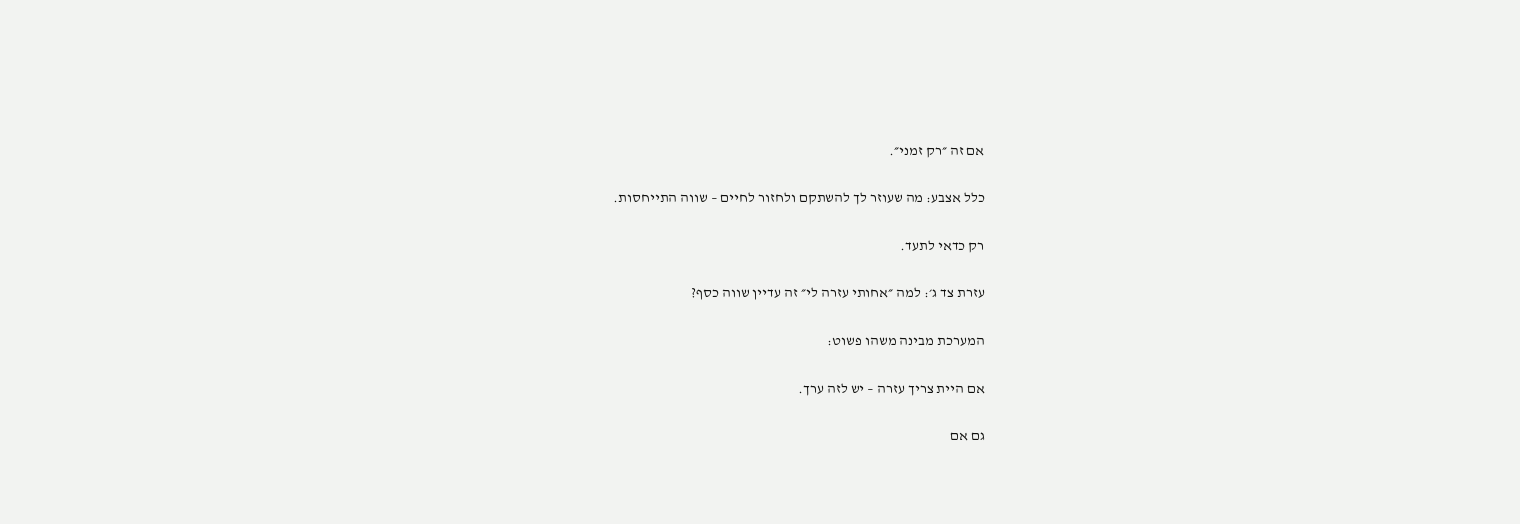אם זה ״רק זמני״.

כלל אצבע: מה שעוזר לך להשתקם ולחזור לחיים – שווה התייחסות.

רק כדאי לתעד.

עזרת צד ג׳: למה ״אחותי עזרה לי״ זה עדיין שווה כסף?

המערכת מבינה משהו פשוט:

אם היית צריך עזרה – יש לזה ערך.

גם אם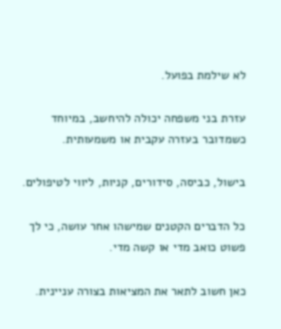לא שילמת בפועל.

עזרת בני משפחה יכולה להיחשב, במיוחד כשמדובר בעזרה עקבית או משמעותית.

בישול, כביסה, סידורים, קניות, ליווי לטיפולים.

כל הדברים הקטנים שמישהו אחר עושה, כי לך פשוט כואב מדי או קשה מדי.

כאן חשוב לתאר את המציאות בצורה עניינית.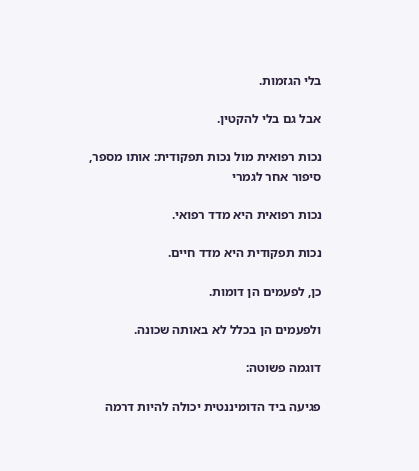בלי הגזמות.

אבל גם בלי להקטין.

נכות רפואית מול נכות תפקודית: אותו מספר, סיפור אחר לגמרי

נכות רפואית היא מדד רפואי.

נכות תפקודית היא מדד חיים.

כן, לפעמים הן דומות.

ולפעמים הן בכלל לא באותה שכונה.

דוגמה פשוטה:

פגיעה ביד הדומיננטית יכולה להיות דרמה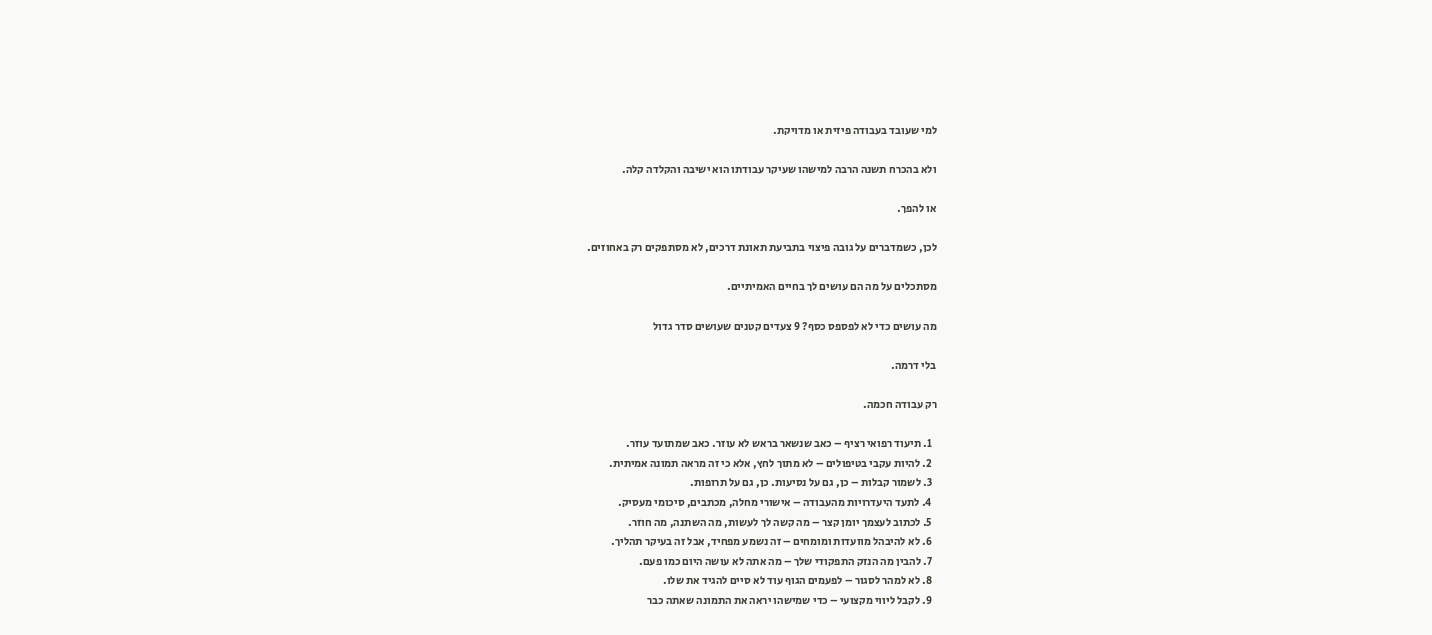למי שעובד בעבודה פיזית או מדויקת.

ולא בהכרח תשנה הרבה למישהו שעיקר עבודתו הוא ישיבה והקלדה קלה.

או להפך.

לכן, כשמדברים על גובה פיצוי בתביעת תאונת דרכים, לא מסתפקים רק באחוזים.

מסתכלים על מה הם עושים לך בחיים האמיתיים.

מה עושים כדי לא לפספס כסף? 9 צעדים קטנים שעושים סדר גדול

בלי דרמה.

רק עבודה חכמה.

  1. תיעוד רפואי רציף – כאב שנשאר בראש לא עוזר. כאב שמתועד עוזר.
  2. להיות עקבי בטיפולים – לא מתוך לחץ, אלא כי זה מראה תמונה אמיתית.
  3. לשמור קבלות – כן, גם על נסיעות. כן, גם על תרופות.
  4. לתעד היעדרויות מהעבודה – אישורי מחלה, מכתבים, סיכומי מעסיק.
  5. לכתוב לעצמך יומן קצר – מה קשה לך לעשות, מה השתנה, מה חוזר.
  6. לא להיבהל מוועדות ומומחים – זה נשמע מפחיד, אבל זה בעיקר תהליך.
  7. להבין מה הנזק התפקודי שלך – מה אתה לא עושה היום כמו פעם.
  8. לא למהר לסגור – לפעמים הגוף עוד לא סיים להגיד את שלו.
  9. לקבל ליווי מקצועי – כדי שמישהו יראה את התמונה שאתה כבר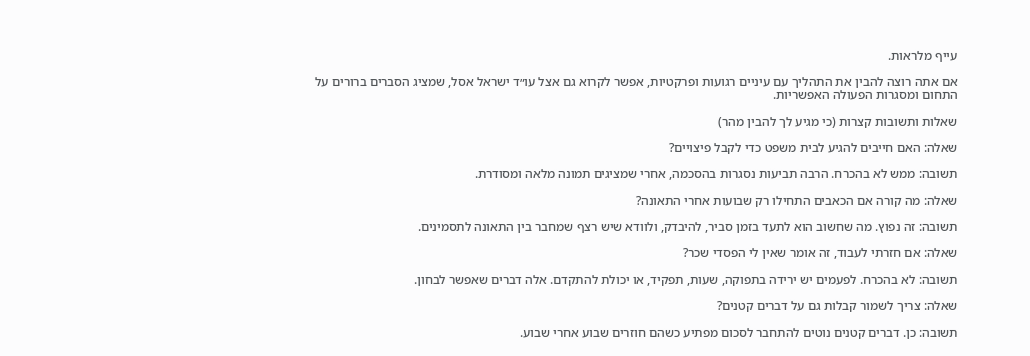עייף מלראות.

אם אתה רוצה להבין את התהליך עם עיניים רגועות ופרקטיות, אפשר לקרוא גם אצל עו״ד ישראל אסל, שמציג הסברים ברורים על התחום ומסגרות הפעולה האפשריות.

שאלות ותשובות קצרות (כי מגיע לך להבין מהר)

שאלה: האם חייבים להגיע לבית משפט כדי לקבל פיצויים?

תשובה: ממש לא בהכרח. הרבה תביעות נסגרות בהסכמה, אחרי שמציגים תמונה מלאה ומסודרת.

שאלה: מה קורה אם הכאבים התחילו רק שבועות אחרי התאונה?

תשובה: זה נפוץ. מה שחשוב הוא לתעד בזמן סביר, להיבדק, ולוודא שיש רצף שמחבר בין התאונה לתסמינים.

שאלה: אם חזרתי לעבוד, זה אומר שאין לי הפסדי שכר?

תשובה: לא בהכרח. לפעמים יש ירידה בתפוקה, שעות, תפקיד, או יכולת להתקדם. אלה דברים שאפשר לבחון.

שאלה: צריך לשמור קבלות גם על דברים קטנים?

תשובה: כן. דברים קטנים נוטים להתחבר לסכום מפתיע כשהם חוזרים שבוע אחרי שבוע.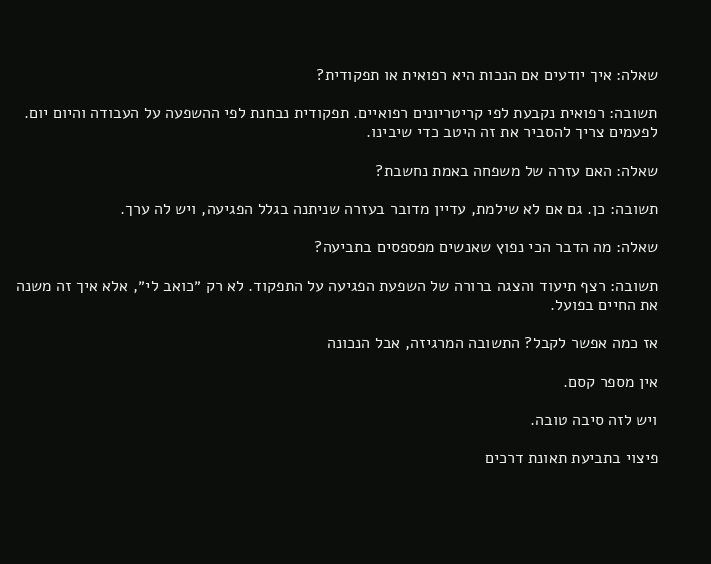שאלה: איך יודעים אם הנכות היא רפואית או תפקודית?

תשובה: רפואית נקבעת לפי קריטריונים רפואיים. תפקודית נבחנת לפי ההשפעה על העבודה והיום יום. לפעמים צריך להסביר את זה היטב כדי שיבינו.

שאלה: האם עזרה של משפחה באמת נחשבת?

תשובה: כן. גם אם לא שילמת, עדיין מדובר בעזרה שניתנה בגלל הפגיעה, ויש לה ערך.

שאלה: מה הדבר הכי נפוץ שאנשים מפספסים בתביעה?

תשובה: רצף תיעוד והצגה ברורה של השפעת הפגיעה על התפקוד. לא רק ״כואב לי״, אלא איך זה משנה את החיים בפועל.

אז כמה אפשר לקבל? התשובה המרגיזה, אבל הנכונה

אין מספר קסם.

ויש לזה סיבה טובה.

פיצוי בתביעת תאונת דרכים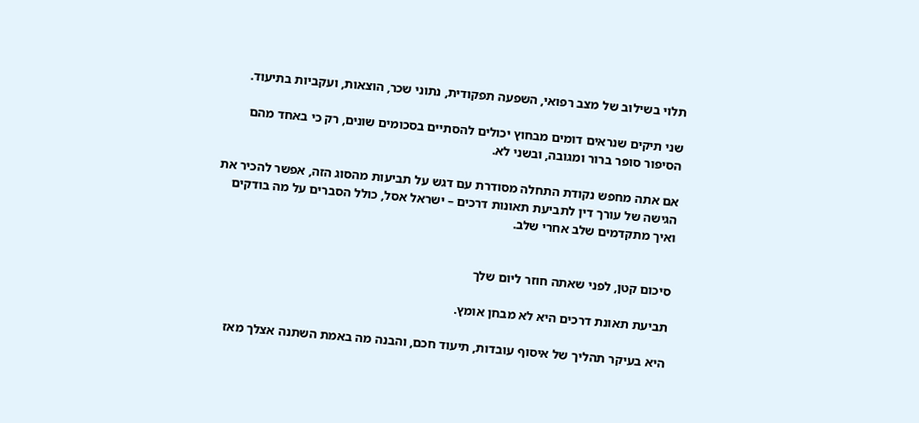תלוי בשילוב של מצב רפואי, השפעה תפקודית, נתוני שכר, הוצאות, ועקביות בתיעוד.

שני תיקים שנראים דומים מבחוץ יכולים להסתיים בסכומים שונים, רק כי באחד מהם הסיפור סופר ברור ומגובה, ובשני לא.

אם אתה מחפש נקודת התחלה מסודרת עם דגש על תביעות מהסוג הזה, אפשר להכיר את הגישה של עורך דין לתביעת תאונות דרכים – ישראל אסל, כולל הסברים על מה בודקים ואיך מתקדמים שלב אחרי שלב.


סיכום קטן, לפני שאתה חוזר ליום שלך

תביעת תאונת דרכים היא לא מבחן אומץ.

היא בעיקר תהליך של איסוף עובדות, תיעוד חכם, והבנה מה באמת השתנה אצלך מאז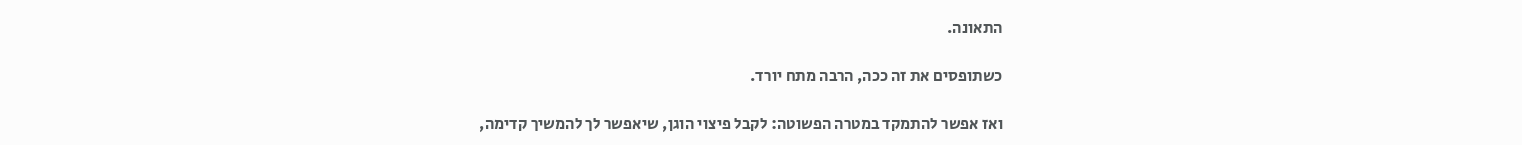התאונה.

כשתופסים את זה ככה, הרבה מתח יורד.

ואז אפשר להתמקד במטרה הפשוטה: לקבל פיצוי הוגן, שיאפשר לך להמשיך קדימה,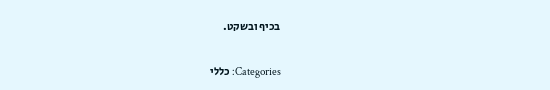בכיף ובשקט.

Categories: כללי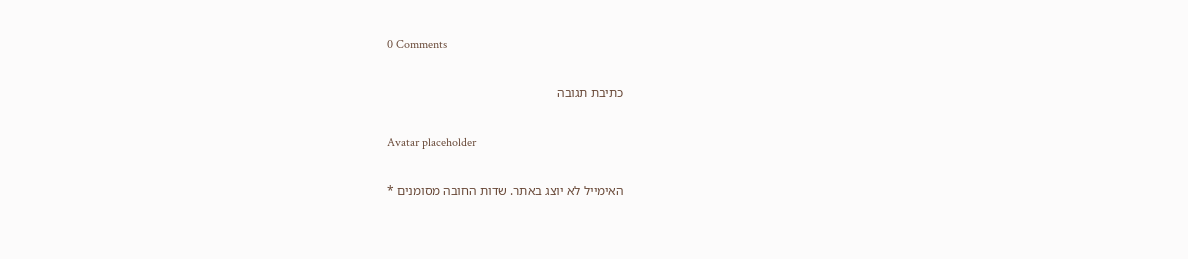0 Comments

כתיבת תגובה

Avatar placeholder

האימייל לא יוצג באתר. שדות החובה מסומנים *